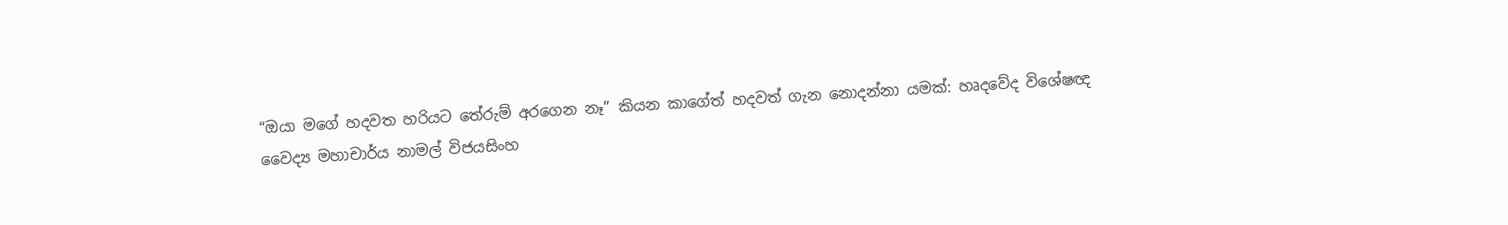“ඔයා මගේ හදවත හරියට තේරුම් අරගෙන නෑ” කියන කාගේත් හදවත් ගැන නොදන්නා යමක්: හෘදවේද විශේෂඥ වෛද්‍ය මහාචාර්ය නාමල් විජයසිංහ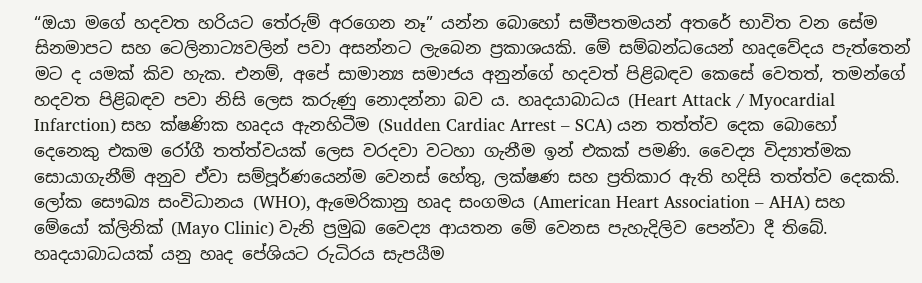“ඔයා මගේ හදවත හරියට තේරුම් අරගෙන නෑ” යන්න බොහෝ සමීපතමයන් අතරේ භාවිත වන සේම සිනමාපට සහ ටෙලිනාට්‍යවලින් පවා අසන්නට ලැබෙන ප්‍රකාශයකි. මේ සම්බන්ධයෙන් හෘදවේදය පැත්තෙන් මට ද යමක් කිව හැක. එනම්, අපේ සාමාන්‍ය සමාජය අනුන්ගේ හදවත් පිළිබඳව කෙසේ වෙතත්, තමන්ගේ හදවත පිළිබඳව පවා නිසි ලෙස කරුණු නොදන්නා බව ය. හෘදයාබාධය (Heart Attack / Myocardial Infarction) සහ ක්ෂණික හෘදය ඇනහිටීම (Sudden Cardiac Arrest – SCA) යන තත්ත්ව දෙක බොහෝ දෙනෙකු එකම රෝගී තත්ත්වයක් ලෙස වරදවා වටහා ගැනීම ඉන් එකක් පමණි. වෛද්‍ය විද්‍යාත්මක සොයාගැනීම් අනුව ඒවා සම්පූර්ණයෙන්ම වෙනස් හේතු, ලක්ෂණ සහ ප්‍රතිකාර ඇති හදිසි තත්ත්ව දෙකකි. ලෝක සෞඛ්‍ය සංවිධානය (WHO), ඇමෙරිකානු හෘද සංගමය (American Heart Association – AHA) සහ මේයෝ ක්ලිනික් (Mayo Clinic) වැනි ප්‍රමුඛ වෛද්‍ය ආයතන මේ වෙනස පැහැදිලිව පෙන්වා දී තිබේ. හෘදයාබාධයක් යනු හෘද පේශියට රුධිරය සැපයීම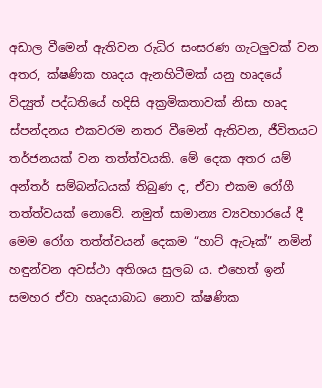අඩාල වීමෙන් ඇතිවන රුධිර සංසරණ ගැටලුවක් වන අතර, ක්ෂණික හෘදය ඇනහිටීමක් යනු හෘදයේ විද්‍යුත් පද්ධතියේ හදිසි අක්‍රමිකතාවක් නිසා හෘද ස්පන්දනය එකවරම නතර වීමෙන් ඇතිවන, ජීවිතයට තර්ජනයක් වන තත්ත්වයකි. මේ දෙක අතර යම් අන්තර් සම්බන්ධයක් තිබුණ ද, ඒවා එකම රෝගී තත්ත්වයක් නොවේ. නමුත් සාමාන්‍ය ව්‍යවහාරයේ දී මෙම රෝග තත්ත්වයන් දෙකම “හාට් ඇටෑක්” නමින් හඳුන්වන අවස්ථා අතිශය සුලබ ය. එහෙත් ඉන් සමහර ඒවා හෘදයාබාධ නොව ක්ෂණික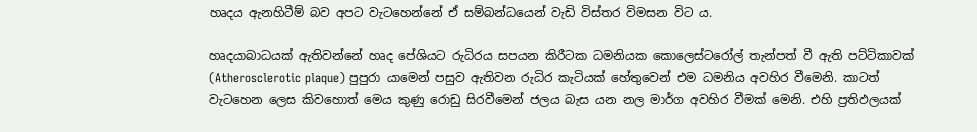හෘදය ඇනහිටීම් බව අපට වැටහෙන්නේ ඒ සම්බන්ධයෙන් වැඩි විස්තර විමසන විට ය.

හෘදයාබාධයක් ඇතිවන්නේ හෘද පේශියට රුධිරය සපයන කිරීටක ධමනියක කොලෙස්ටරෝල් තැන්පත් වී ඇති පට්ටිකාවක් (Atherosclerotic plaque) පුපුරා යාමෙන් පසුව ඇතිවන රුධිර කැටියක් හේතුවෙන් එම ධමනිය අවහිර වීමෙනි. කාටත් වැටහෙන ලෙස කිවහොත් මෙය කුණු රොඩු සිරවීමෙන් ජලය බැස යන නල මාර්ග අවහිර වීමක් මෙනි. එහි ප්‍රතිඵලයක්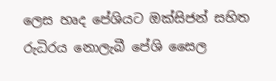ලෙස හෘද පේශියට ඔක්සිජන් සහිත රුධිරය නොලැබී පේශි සෛල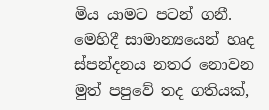මිය යාමට පටන් ගනී. මෙහිදී සාමාන්‍යයෙන් හෘද ස්පන්දනය නතර නොවන මුත් පපුවේ තද ගතියක්,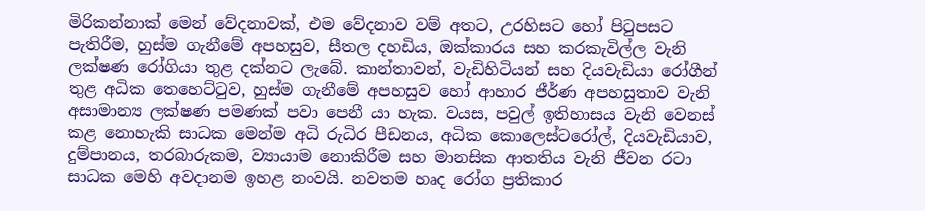මිරිකන්නාක් මෙන් වේදනාවක්, එම වේදනාව වම් අතට, උරහිසට හෝ පිටුපසට පැතිරීම, හුස්ම ගැනීමේ අපහසුව, සීතල දහඩිය, ඔක්කාරය සහ කරකැවිල්ල වැනි ලක්ෂණ රෝගියා තුළ දක්නට ලැබේ. කාන්තාවන්, වැඩිහිටියන් සහ දියවැඩියා රෝගීන් තුළ අධික තෙහෙට්ටුව, හුස්ම ගැනීමේ අපහසුව හෝ ආහාර ජීර්ණ අපහසුතාව වැනි අසාමාන්‍ය ලක්ෂණ පමණක් පවා පෙනී යා හැක. වයස, පවුල් ඉතිහාසය වැනි වෙනස් කළ නොහැකි සාධක මෙන්ම අධි රුධිර පීඩනය, අධික කොලෙස්ටරෝල්, දියවැඩියාව, දුම්පානය, තරබාරුකම, ව්‍යායාම නොකිරීම සහ මානසික ආතතිය වැනි ජීවන රටා සාධක මෙහි අවදානම ඉහළ නංවයි. නවතම හෘද රෝග ප්‍රතිකාර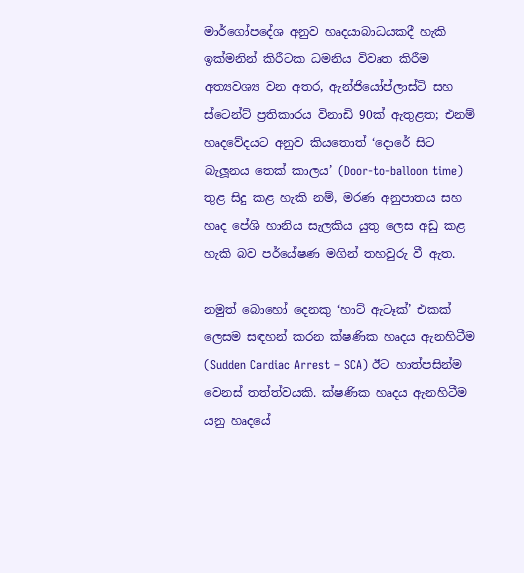මාර්ගෝපදේශ අනුව හෘදයාබාධයකදී හැකි ඉක්මනින් කිරීටක ධමනිය විවෘත කිරීම අත්‍යවශ්‍ය වන අතර, ඇන්ජියෝප්ලාස්ටි සහ ස්ටෙන්ට් ප්‍රතිකාරය විනාඩි 90ක් ඇතුළත; එනම් හෘදවේදයට අනුව කියතොත් ‘දොරේ සිට බැලූනය තෙක් කාලය’ (Door-to-balloon time) තුළ සිදු කළ හැකි නම්, මරණ අනුපාතය සහ හෘද පේශි හානිය සැලකිය යුතු ලෙස අඩු කළ හැකි බව පර්යේෂණ මගින් තහවුරු වී ඇත.

නමුත් බොහෝ දෙනකු ‘හාට් ඇටෑක්’ එකක් ලෙසම සඳහන් කරන ක්ෂණික හෘදය ඇනහිටීම (Sudden Cardiac Arrest – SCA) ඊට හාත්පසින්ම වෙනස් තත්ත්වයකි. ක්ෂණික හෘදය ඇනහිටීම යනු හෘදයේ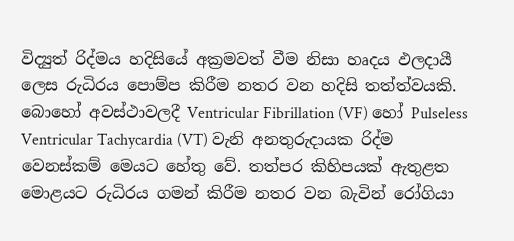විද්‍යුත් රිද්මය හදිසියේ අක්‍රමවත් වීම නිසා හෘදය ඵලදායී ලෙස රුධිරය පොම්ප කිරීම නතර වන හදිසි තත්ත්වයකි. බොහෝ අවස්ථාවලදී Ventricular Fibrillation (VF) හෝ Pulseless Ventricular Tachycardia (VT) වැනි අනතුරුදායක රිද්ම වෙනස්කම් මෙයට හේතු වේ. තත්පර කිහිපයක් ඇතුළත මොළයට රුධිරය ගමන් කිරීම නතර වන බැවින් රෝගියා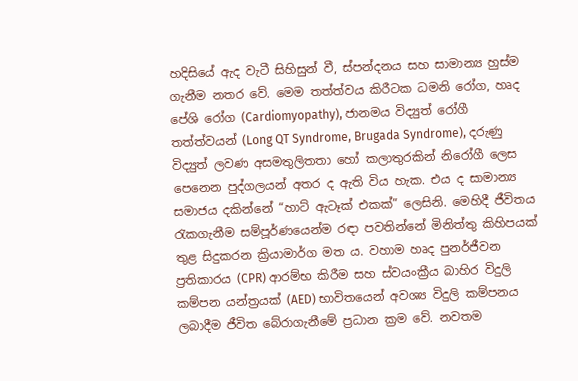හදිසියේ ඇද වැටී සිහිසුන් වී, ස්පන්දනය සහ සාමාන්‍ය හුස්ම ගැනීම නතර වේ. මෙම තත්ත්වය කිරීටක ධමනි රෝග, හෘද පේශි රෝග (Cardiomyopathy), ජානමය විද්‍යුත් රෝගී තත්ත්වයන් (Long QT Syndrome, Brugada Syndrome), දරුණු විද්‍යුත් ලවණ අසමතුලිතතා හෝ කලාතුරකින් නිරෝගී ලෙස පෙනෙන පුද්ගලයන් අතර ද ඇති විය හැක. එය ද සාමාන්‍ය සමාජය දකින්නේ “හාට් ඇටෑක් එකක්” ලෙසිනි. මෙහිදී ජීවිතය රැකගැනීම සම්පූර්ණයෙන්ම රඳා පවතින්නේ මිනිත්තු කිහිපයක් තුළ සිදුකරන ක්‍රියාමාර්ග මත ය. වහාම හෘද පුනර්ජීවන ප්‍රතිකාරය (CPR) ආරම්භ කිරීම සහ ස්වයංක්‍රීය බාහිර විදුලි කම්පන යන්ත්‍රයක් (AED) භාවිතයෙන් අවශ්‍ය විදුලි කම්පනය ලබාදීම ජීවිත බේරාගැනීමේ ප්‍රධාන ක්‍රම වේ. නවතම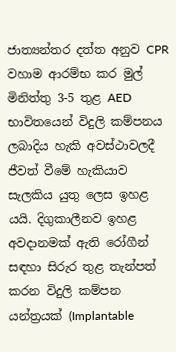ජාත්‍යන්තර දත්ත අනුව CPR වහාම ආරම්භ කර මුල් මිනිත්තු 3-5 තුළ AED භාවිතයෙන් විදුලි කම්පනය ලබාදිය හැකි අවස්ථාවලදී ජීවත් වීමේ හැකියාව සැලකිය යුතු ලෙස ඉහළ යයි. දිගුකාලීනව ඉහළ අවදානමක් ඇති රෝගීන් සඳහා සිරුර තුළ තැන්පත් කරන විදුලි කම්පන යන්ත්‍රයක් (Implantable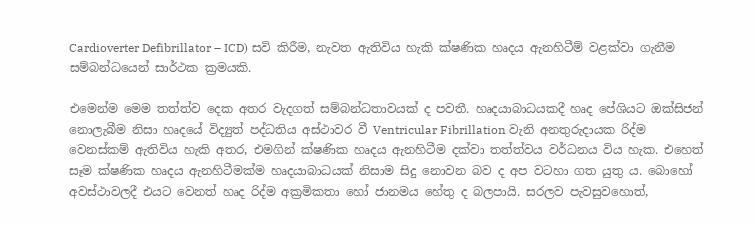Cardioverter Defibrillator – ICD) සවි කිරීම, නැවත ඇතිවිය හැකි ක්ෂණික හෘදය ඇනහිටීම් වළක්වා ගැනීම සම්බන්ධයෙන් සාර්ථක ක්‍රමයකි.

එමෙන්ම මෙම තත්ත්ව දෙක අතර වැදගත් සම්බන්ධතාවයක් ද පවතී. හෘදයාබාධයකදී හෘද පේශියට ඔක්සිජන් නොලැබීම නිසා හෘදයේ විද්‍යුත් පද්ධතිය අස්ථාවර වී Ventricular Fibrillation වැනි අනතුරුදායක රිද්ම වෙනස්කම් ඇතිවිය හැකි අතර, එමගින් ක්ෂණික හෘදය ඇනහිටීම දක්වා තත්ත්වය වර්ධනය විය හැක. එහෙත් සෑම ක්ෂණික හෘදය ඇනහිටීමක්ම හෘදයාබාධයක් නිසාම සිදු නොවන බව ද අප වටහා ගත යුතු ය. බොහෝ අවස්ථාවලදී එයට වෙනත් හෘද රිද්ම අක්‍රමිකතා හෝ ජානමය හේතු ද බලපායි. සරලව පැවසුවහොත්,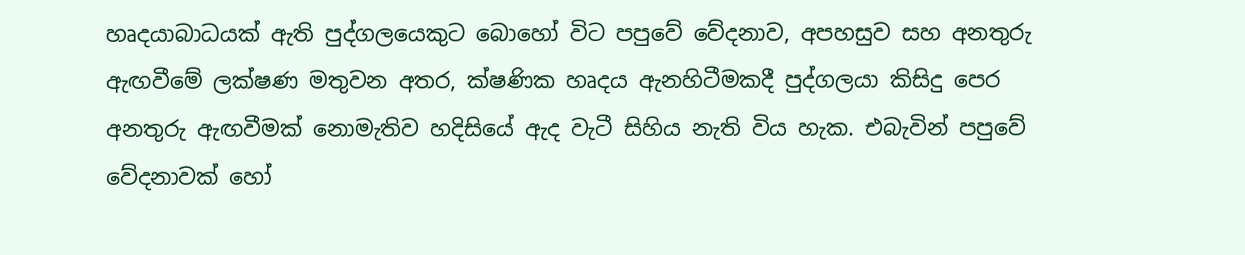හෘදයාබාධයක් ඇති පුද්ගලයෙකුට බොහෝ විට පපුවේ වේදනාව, අපහසුව සහ අනතුරු ඇඟවීමේ ලක්ෂණ මතුවන අතර, ක්ෂණික හෘදය ඇනහිටීමකදී පුද්ගලයා කිසිදු පෙර අනතුරු ඇඟවීමක් නොමැතිව හදිසියේ ඇද වැටී සිහිය නැති විය හැක. එබැවින් පපුවේ වේදනාවක් හෝ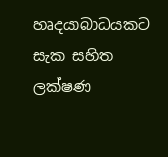හෘදයාබාධයකට සැක සහිත ලක්ෂණ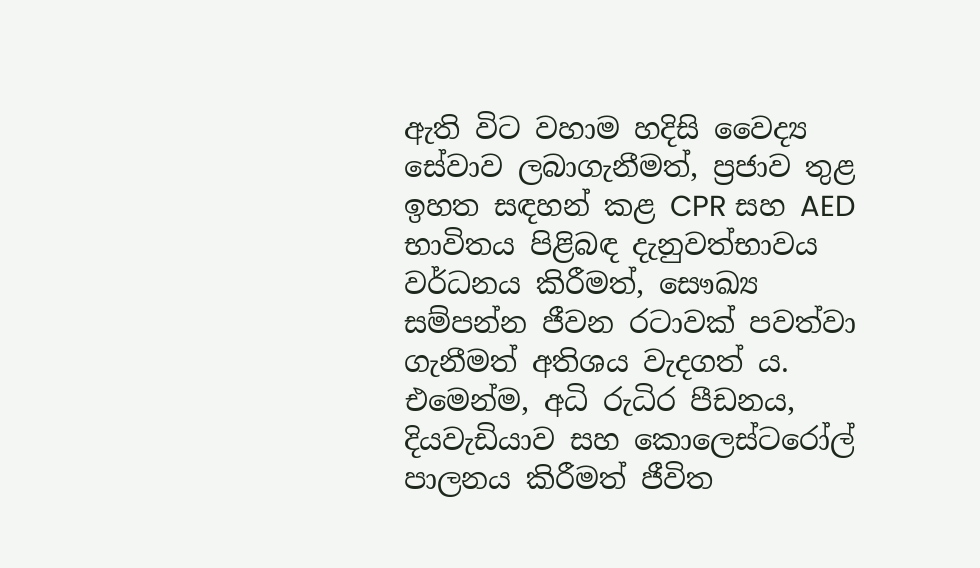ඇති විට වහාම හදිසි වෛද්‍ය සේවාව ලබාගැනීමත්, ප්‍රජාව තුළ ඉහත සඳහන් කළ CPR සහ AED භාවිතය පිළිබඳ දැනුවත්භාවය වර්ධනය කිරීමත්, සෞඛ්‍ය සම්පන්න ජීවන රටාවක් පවත්වා ගැනීමත් අතිශය වැදගත් ය. එමෙන්ම, අධි රුධිර පීඩනය, දියවැඩියාව සහ කොලෙස්ටරෝල් පාලනය කිරීමත් ජීවිත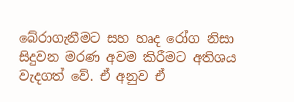බේරාගැනීමට සහ හෘද රෝග නිසා සිදුවන මරණ අවම කිරීමට අතිශය වැදගත් වේ. ඒ අනුව ඒ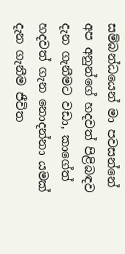සම්බන්ධයෙන් මා පවසන්නේ අප අනුන්ගේ හදවත් පිළිබඳව දැන ගැනීමට වඩා, කාගේත් හදවත් ගැන නොදන්නා යමක් දැන ගැනීම ජීවිත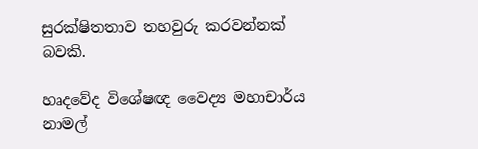සුරක්ෂිතතාව තහවුරු කරවන්නක් බවකි.

හෘදවේද විශේෂඥ වෛද්‍ය මහාචාර්ය නාමල්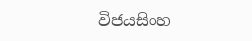විජයසිංහ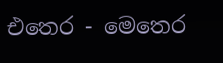එතෙර - මෙතෙර